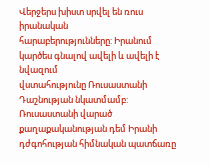Վերջերս խիստ սրվել են ռուս իրանական
հարաբերությունները: Իրանում կարծես գնալով ավելի և ավելի է նվազում
վստահությունը Ռուսաստանի Դաշնության նկատմամբ: Ռուսաստանի վարած քաղաքականության դեմ Իրանի դժգոհության հիմնական պատճառը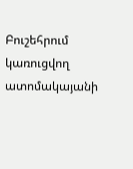Բուշեհրում կառուցվող ատոմակայանի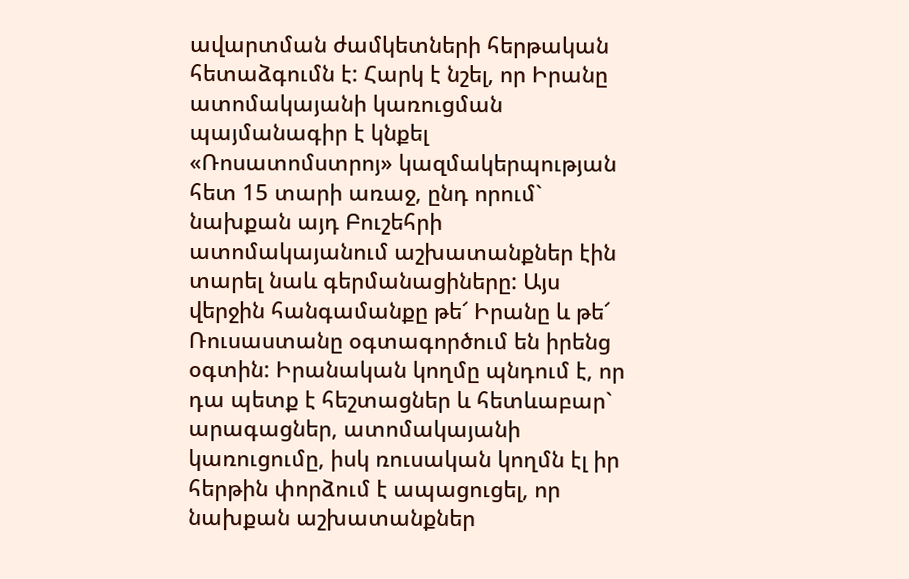ավարտման ժամկետների հերթական հետաձգումն է: Հարկ է նշել, որ Իրանը ատոմակայանի կառուցման պայմանագիր է կնքել «Ռոսատոմստրոյ» կազմակերպության հետ 15 տարի առաջ, ընդ որում` նախքան այդ Բուշեհրի ատոմակայանում աշխատանքներ էին տարել նաև գերմանացիները: Այս վերջին հանգամանքը թե՜ Իրանը և թե՜ Ռուսաստանը օգտագործում են իրենց օգտին: Իրանական կողմը պնդում է, որ դա պետք է հեշտացներ և հետևաբար` արագացներ, ատոմակայանի կառուցումը, իսկ ռուսական կողմն էլ իր հերթին փորձում է ապացուցել, որ նախքան աշխատանքներ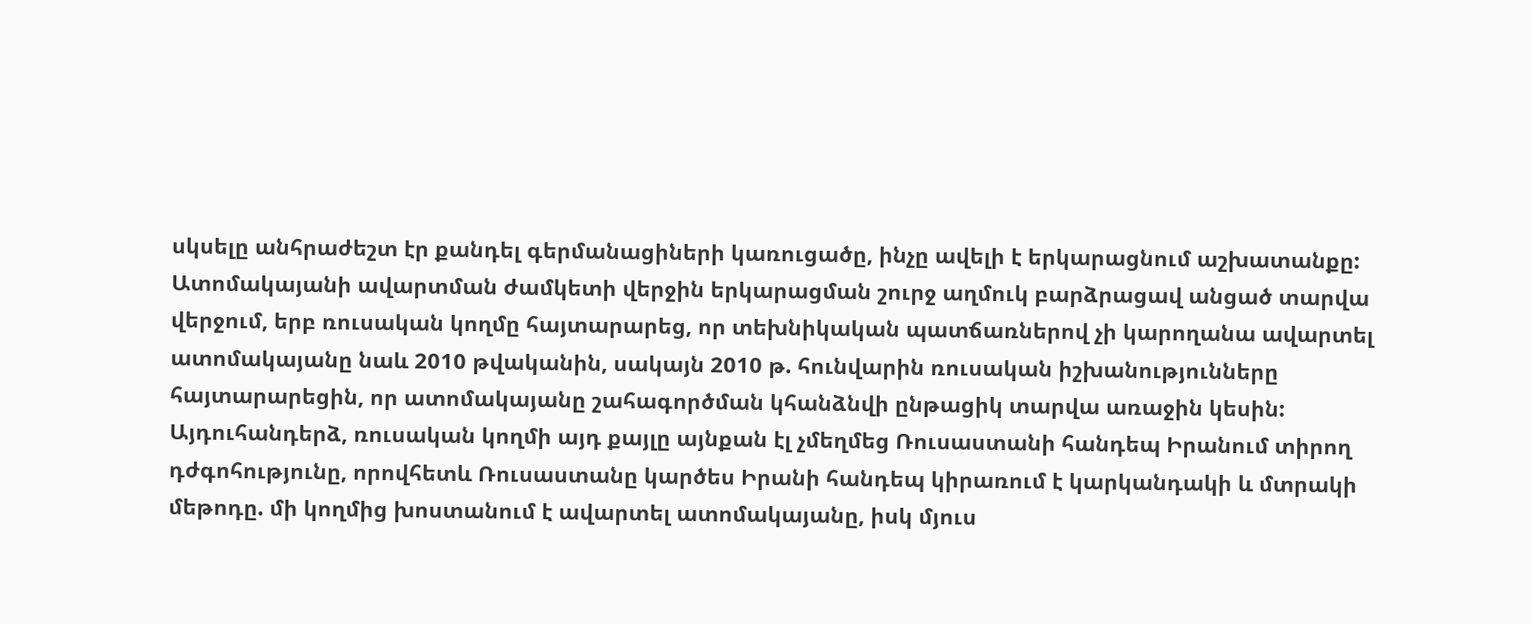սկսելը անհրաժեշտ էր քանդել գերմանացիների կառուցածը, ինչը ավելի է երկարացնում աշխատանքը:
Ատոմակայանի ավարտման ժամկետի վերջին երկարացման շուրջ աղմուկ բարձրացավ անցած տարվա վերջում, երբ ռուսական կողմը հայտարարեց, որ տեխնիկական պատճառներով չի կարողանա ավարտել ատոմակայանը նաև 2010 թվականին, սակայն 2010 թ. հունվարին ռուսական իշխանությունները հայտարարեցին, որ ատոմակայանը շահագործման կհանձնվի ընթացիկ տարվա առաջին կեսին:
Այդուհանդերձ, ռուսական կողմի այդ քայլը այնքան էլ չմեղմեց Ռուսաստանի հանդեպ Իրանում տիրող դժգոհությունը, որովհետև Ռուսաստանը կարծես Իրանի հանդեպ կիրառում է կարկանդակի և մտրակի մեթոդը. մի կողմից խոստանում է ավարտել ատոմակայանը, իսկ մյուս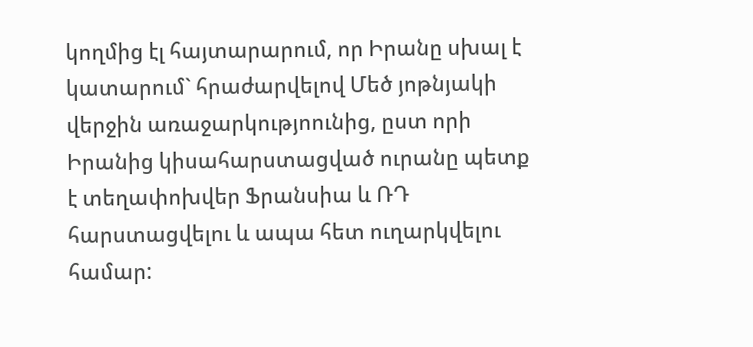կողմից էլ հայտարարում, որ Իրանը սխալ է կատարում` հրաժարվելով Մեծ յոթնյակի վերջին առաջարկությոունից, ըստ որի Իրանից կիսահարստացված ուրանը պետք է տեղափոխվեր Ֆրանսիա և ՌԴ հարստացվելու և ապա հետ ուղարկվելու համար: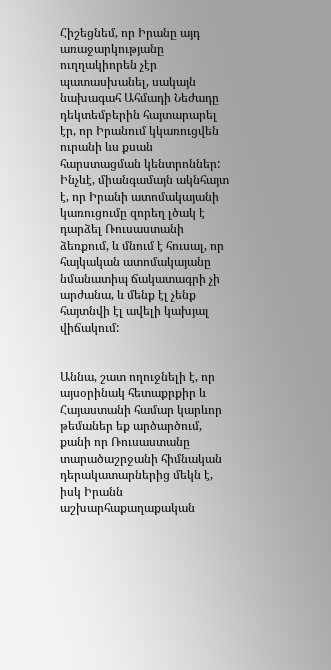Հիշեցնեմ, որ Իրանը այդ առաջարկությանը ուղղակիորեն չէր պատասխանել, սակայն նախագահ Ահմադի Նեժադը դեկտեմբերին հայտարարել էր, որ Իրանում կկառուցվեն ուրանի ևս քսան հարստացման կենտրոններ: Ինչևէ, միանգամայն ակնհայտ է, որ Իրանի ատոմակայանի կառուցումը զորեղ լծակ է դարձել Ռուսաստանի ձեռքում, և մնում է հուսալ, որ հայկական ատոմակայանը նմանատիպ ճակատագրի չի արժանա, և մենք էլ չենք հայտնվի էլ ավելի կախյալ վիճակում:


Աննա, շատ ողուջնելի է, որ այսօրինակ հետաքրքիր և Հայաստանի համար կարևոր թեմաներ եք արծարծում, քանի որ Ռուսաստանը տարածաշրջանի հիմնական դերակատարներից մեկն է, իսկ Իրանն աշխարհաքաղաքական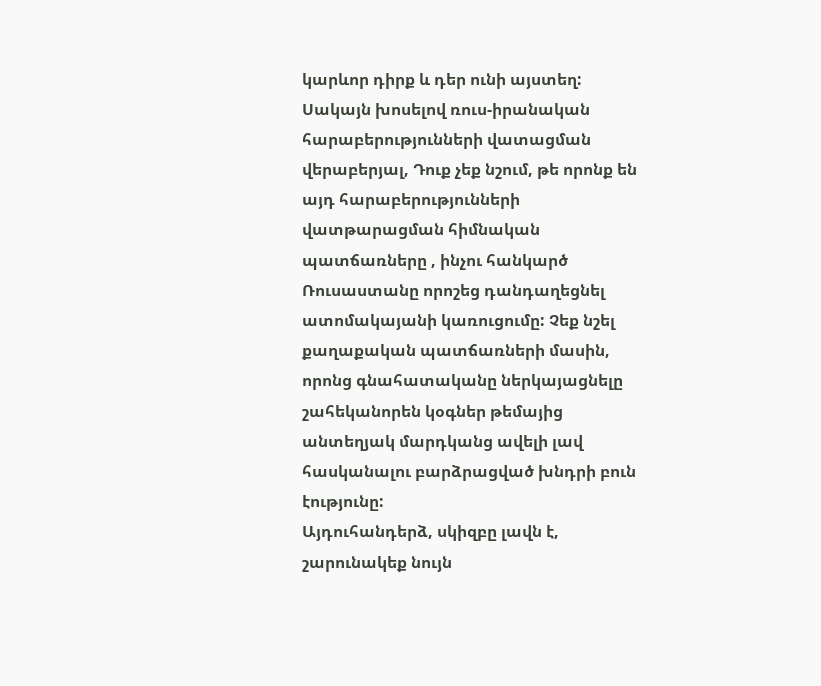կարևոր դիրք և դեր ունի այստեղ: Սակայն խոսելով ռուս-իրանական հարաբերությունների վատացման վերաբերյալ, Դուք չեք նշում, թե որոնք են այդ հարաբերությունների վատթարացման հիմնական պատճառները , ինչու հանկարծ Ռուսաստանը որոշեց դանդաղեցնել ատոմակայանի կառուցումը: Չեք նշել քաղաքական պատճառների մասին, որոնց գնահատականը ներկայացնելը շահեկանորեն կօգներ թեմայից անտեղյակ մարդկանց ավելի լավ հասկանալու բարձրացված խնդրի բուն էությունը:
Այդուհանդերձ, սկիզբը լավն է, շարունակեք նույն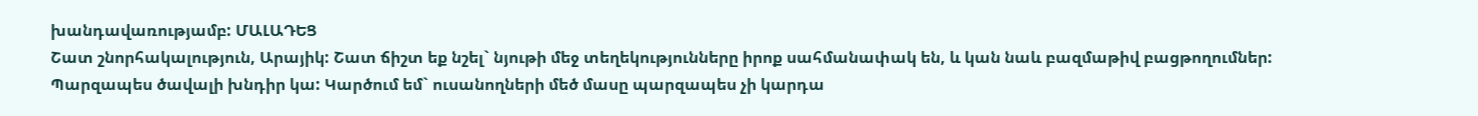խանդավառությամբ: ՄԱԼԱԴԵՑ
Շատ շնորհակալություն, Արայիկ: Շատ ճիշտ եք նշել` նյութի մեջ տեղեկությունները իրոք սահմանափակ են, և կան նաև բազմաթիվ բացթողումներ: Պարզապես ծավալի խնդիր կա: Կարծում եմ` ուսանողների մեծ մասը պարզապես չի կարդա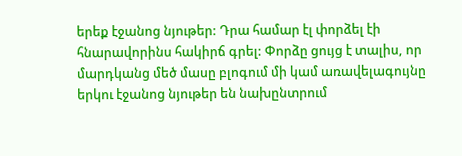երեք էջանոց նյութեր: Դրա համար էլ փորձել էի հնարավորինս հակիրճ գրել: Փորձը ցույց է տալիս, որ մարդկանց մեծ մասը բլոգում մի կամ առավելագույնը երկու էջանոց նյութեր են նախընտրում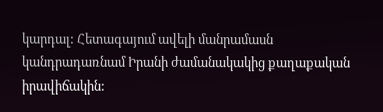կարդալ: Հետագայում ավելի մանրամասն կանդրադառնամ Իրանի ժամանակակից քաղաքական իրավիճակին: